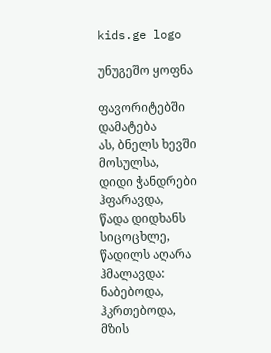kids.ge logo

უნუგეშო ყოფნა

ფავორიტებში დამატება
ას, ბნელს ხევში მოსულსა,
დიდი ჭანდრები ჰფარავდა,
წადა დიდხანს სიცოცხლე,
წადილს აღარა ჰმალავდა:
ნაბებოდა, ჰკრთებოდა,
მზის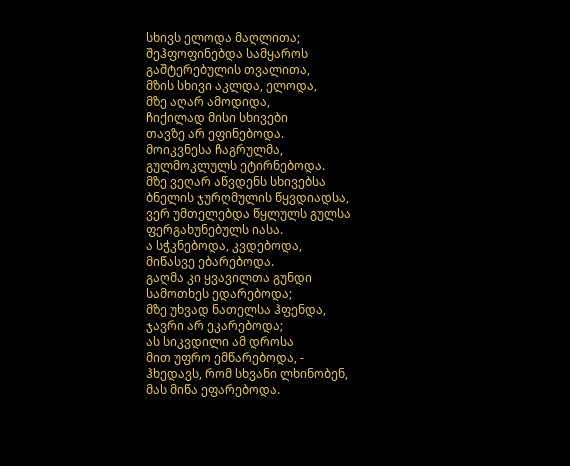სხივს ელოდა მაღლითა;
შეჰფოფინებდა სამყაროს
გაშტერებულის თვალითა,
მზის სხივი აკლდა, ელოდა,
მზე აღარ ამოდიდა,
ჩიქილად მისი სხივები
თავზე არ ეფინებოდა.
მოიკვნესა ჩაგრულმა,
გულმოკლულს ეტირნებოდა.
მზე ვეღარ აწვდენს სხივებსა
ბნელის ჯურღმულის წყვდიადსა,
ვერ უმთელებდა წყლულს გულსა
ფერგახუნებულს იასა.
ა სჭკნებოდა, კვდებოდა,
მიწასვე ებარებოდა.
გაღმა კი ყვავილთა გუნდი
სამოთხეს ედარებოდა;
მზე უხვად ნათელსა ჰფენდა,
ჯავრი არ ეკარებოდა;
ას სიკვდილი ამ დროსა
მით უფრო ემწარებოდა, -
ჰხედავს, რომ სხვანი ლხინობენ,
მას მიწა ეფარებოდა.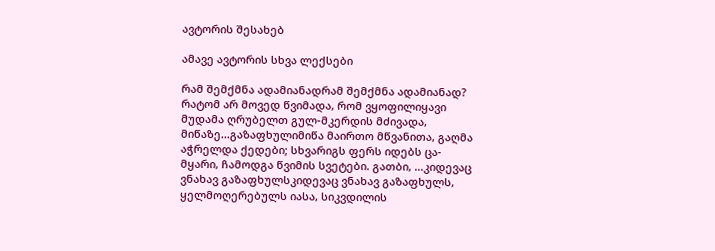ავტორის შესახებ

ამავე ავტორის სხვა ლექსები

რამ შემქმნა ადამიანადრამ შემქმნა ადამიანად? რატომ არ მოვედ წვიმადა, რომ ვყოფილიყავი მუდამა ღრუბელთ გულ-მკერდის მძივადა, მიწაზე...გაზაფხულიმიწა მაირთო მწვანითა, გაღმა აჭრელდა ქედები; სხვარიგს ფერს იდებს ცა-მყარი, ჩამოდგა წვიმის სვეტები. გათბი, ...კიდევაც ვნახავ გაზაფხულსკიდევაც ვნახავ გაზაფხულს, ყელმოღერებულს იასა, სიკვდილის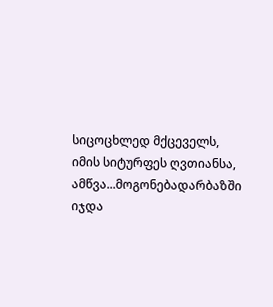სიცოცხლედ მქცეველს, იმის სიტურფეს ღვთიანსა, ამწვა...მოგონებადარბაზში იჯდა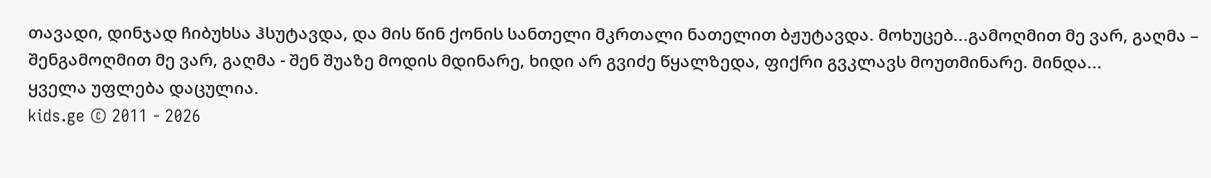თავადი, დინჯად ჩიბუხსა ჰსუტავდა, და მის წინ ქონის სანთელი მკრთალი ნათელით ბჟუტავდა. მოხუცებ...გამოღმით მე ვარ, გაღმა – შენგამოღმით მე ვარ, გაღმა - შენ შუაზე მოდის მდინარე, ხიდი არ გვიძე წყალზედა, ფიქრი გვკლავს მოუთმინარე. მინდა...
ყველა უფლება დაცულია.
kids.ge © 2011 - 2026